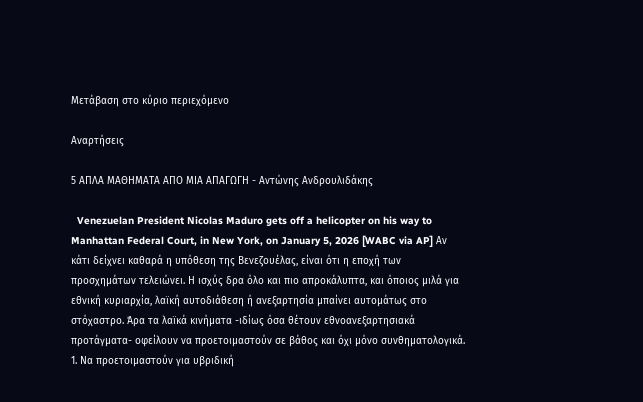Μετάβαση στο κύριο περιεχόμενο

Αναρτήσεις

5 ΑΠΛΑ ΜΑΘΗΜΑΤΑ ΑΠΟ ΜΙΑ ΑΠΑΓΩΓΗ - Αντώνης Ανδρουλιδάκης

  Venezuelan President Nicolas Maduro gets off a helicopter on his way to Manhattan Federal Court, in New York, on January 5, 2026 [WABC via AP] Αν κάτι δείχνει καθαρά η υπόθεση της Βενεζουέλας, είναι ότι η εποχή των προσχημάτων τελειώνει. Η ισχύς δρα όλο και πιο απροκάλυπτα, και όποιος μιλά για εθνική κυριαρχία, λαϊκή αυτοδιάθεση ή ανεξαρτησία μπαίνει αυτομάτως στο στόχαστρο. Άρα τα λαϊκά κινήματα -ιδίως όσα θέτουν εθνοανεξαρτησιακά προτάγματα- οφείλουν να προετοιμαστούν σε βάθος και όχι μόνο συνθηματολογικά. 1. Να προετοιμαστούν για υβριδική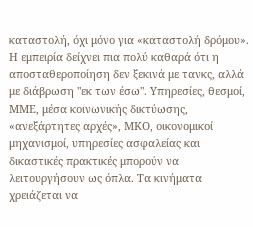καταστολή, όχι μόνο για «καταστολή δρόμου». Η εμπειρία δείχνει πια πολύ καθαρά ότι η αποσταθεροποίηση δεν ξεκινά με τανκς, αλλά με διάβρωση "εκ των έσω". Υπηρεσίες, θεσμοί, ΜΜΕ, μέσα κοινωνικής δικτύωσης, «ανεξάρτητες αρχές», ΜΚΟ, οικονομικοί μηχανισμοί, υπηρεσίες ασφαλείας και δικαστικές πρακτικές μπορούν να λειτουργήσουν ως όπλα. Τα κινήματα χρειάζεται να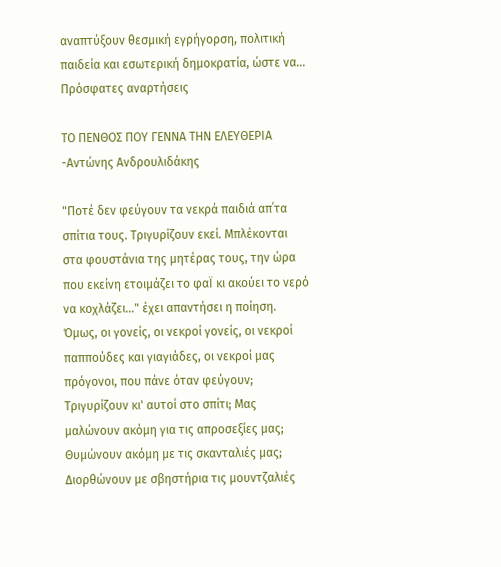αναπτύξουν θεσμική εγρήγορση, πολιτική παιδεία και εσωτερική δημοκρατία, ώστε να...
Πρόσφατες αναρτήσεις

ΤΟ ΠΕΝΘΟΣ ΠΟΥ ΓΕΝΝΑ ΤΗΝ ΕΛΕΥΘΕΡΙΑ -Αντώνης Ανδρουλιδάκης

"Ποτέ δεν φεύγουν τα νεκρά παιδιά απ΄τα σπίτια τους. Tριγυρίζουν εκεί. Mπλέκονται στα φουστάνια της μητέρας τους, την ώρα που εκείνη ετοιμάζει το φαΪ κι ακούει το νερό να κοχλάζει..." έχει απαντήσει η ποίηση. Όμως, οι γονείς, οι νεκροί γονείς, οι νεκροί παππούδες και γιαγιάδες, οι νεκροί μας πρόγονοι, που πάνε όταν φεύγουν; Τριγυρίζουν κι' αυτοί στο σπίτι; Μας μαλώνουν ακόμη για τις απροσεξίες μας; Θυμώνουν ακόμη με τις σκανταλιές μας; Διορθώνουν με σβηστήρια τις μουντζαλιές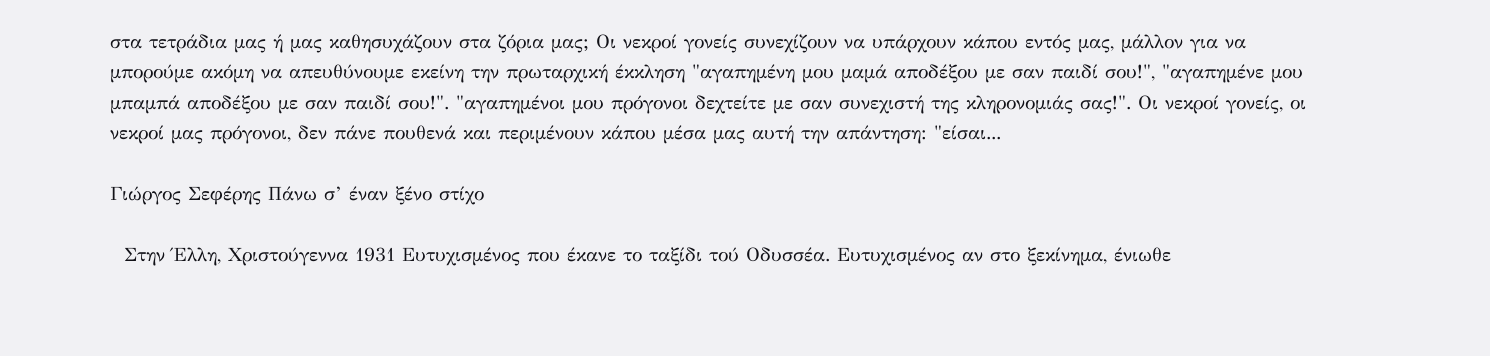στα τετράδια μας ή μας καθησυχάζουν στα ζόρια μας; Οι νεκροί γονείς συνεχίζουν να υπάρχουν κάπου εντός μας, μάλλον για να μπορούμε ακόμη να απευθύνουμε εκείνη την πρωταρχική έκκληση "αγαπημένη μου μαμά αποδέξου με σαν παιδί σου!", "αγαπημένε μου μπαμπά αποδέξου με σαν παιδί σου!". "αγαπημένοι μου πρόγονοι δεχτείτε με σαν συνεχιστή της κληρονομιάς σας!". Οι νεκροί γονείς, οι νεκροί μας πρόγονοι, δεν πάνε πουθενά και περιμένουν κάπου μέσα μας αυτή την απάντηση: "είσαι...

Γιώργος Σεφέρης Πάνω σ’ έναν ξένο στίχο

  Στην Έλλη, Χριστούγεννα 1931 Ευτυχισμένος που έκανε το ταξίδι τού Οδυσσέα. Ευτυχισμένος αν στο ξεκίνημα, ένιωθε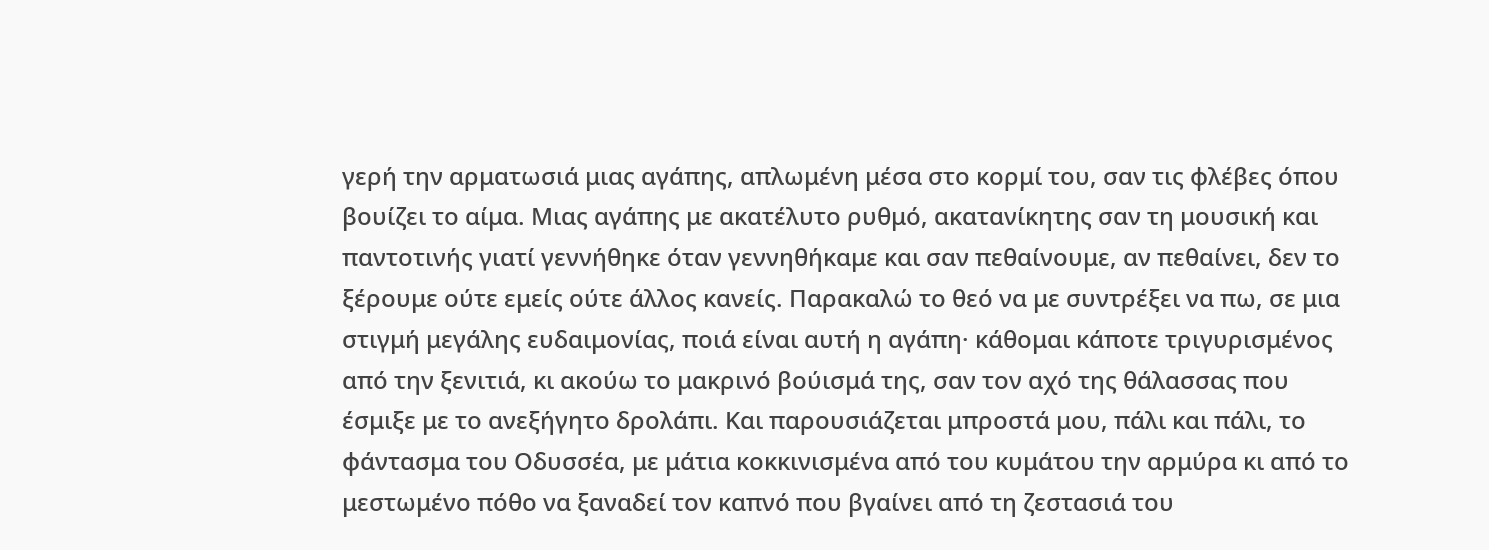γερή την αρματωσιά μιας αγάπης, απλωμένη μέσα στο κορμί του, σαν τις φλέβες όπου βουίζει το αίμα. Μιας αγάπης με ακατέλυτο ρυθμό, ακατανίκητης σαν τη μουσική και παντοτινής γιατί γεννήθηκε όταν γεννηθήκαμε και σαν πεθαίνουμε, αν πεθαίνει, δεν το ξέρουμε ούτε εμείς ούτε άλλος κανείς. Παρακαλώ το θεό να με συντρέξει να πω, σε μια στιγμή μεγάλης ευδαιμονίας, ποιά είναι αυτή η αγάπη· κάθομαι κάποτε τριγυρισμένος από την ξενιτιά, κι ακούω το μακρινό βούισμά της, σαν τον αχό της θάλασσας που έσμιξε με το ανεξήγητο δρολάπι. Και παρουσιάζεται μπροστά μου, πάλι και πάλι, το φάντασμα του Οδυσσέα, με μάτια κοκκινισμένα από του κυμάτου την αρμύρα κι από το μεστωμένο πόθο να ξαναδεί τον καπνό που βγαίνει από τη ζεστασιά του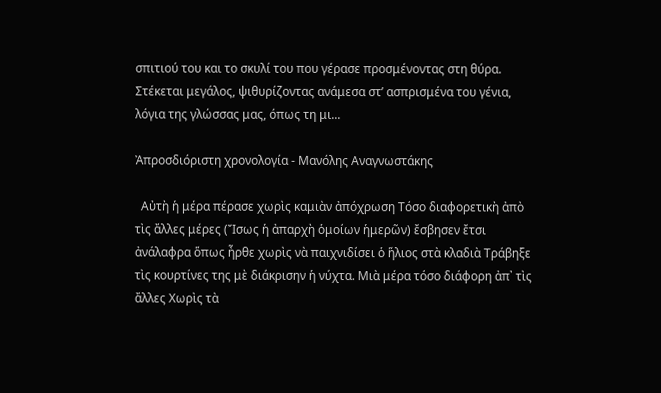σπιτιού του και το σκυλί του που γέρασε προσμένοντας στη θύρα. Στέκεται μεγάλος, ψιθυρίζοντας ανάμεσα στ’ ασπρισμένα του γένια, λόγια της γλώσσας μας, όπως τη μι...

Ἀπροσδιόριστη χρονολογία - Μανόλης Αναγνωστάκης

  Αὐτὴ ἡ μέρα πέρασε χωρὶς καμιὰν ἀπόχρωση Τόσο διαφορετικὴ ἀπὸ τὶς ἄλλες μέρες (Ἴσως ἡ ἀπαρχὴ ὁμοίων ἡμερῶν) ἔσβησεν ἔτσι ἀνάλαφρα ὅπως ἦρθε χωρὶς νὰ παιχνιδίσει ὁ ἥλιος στὰ κλαδιὰ Τράβηξε τὶς κουρτίνες της μὲ διάκρισην ἡ νύχτα. Μιὰ μέρα τόσο διάφορη ἀπ᾿ τὶς ἄλλες Χωρὶς τὰ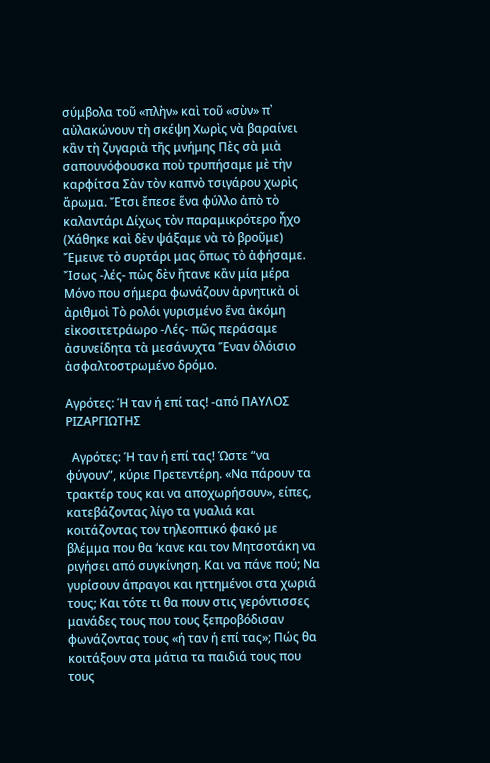σύμβολα τοῦ «πλὴν» καὶ τοῦ «σὺν» π᾿ αὐλακώνουν τὴ σκέψη Χωρὶς νὰ βαραίνει κἂν τὴ ζυγαριὰ τῆς μνήμης Πὲς σὰ μιὰ σαπουνόφουσκα ποὺ τρυπήσαμε μὲ τὴν καρφίτσα Σὰν τὸν καπνὸ τσιγάρου χωρὶς ἄρωμα. Ἔτσι ἔπεσε ἕνα φύλλο ἀπὸ τὸ καλαντάρι Δίχως τὸν παραμικρότερο ἦχο (Χάθηκε καὶ δὲν ψάξαμε νὰ τὸ βροῦμε) Ἔμεινε τὸ συρτάρι μας ὅπως τὸ ἀφήσαμε. Ἴσως -λές- πὼς δὲν ἤτανε κἂν μία μέρα Μόνο που σήμερα φωνάζουν ἀρνητικὰ οἱ ἀριθμοὶ Τὸ ρολόι γυρισμένο ἕνα ἀκόμη εἰκοσιτετράωρο -Λές- πῶς περάσαμε ἀσυνείδητα τὰ μεσάνυχτα Ἕναν ὁλόισιο ἀσφαλτοστρωμένο δρόμο.

Αγρότες: Ή ταν ή επί τας! -από ΠΑΥΛΟΣ ΡΙΖΑΡΓΙΩΤΗΣ

  Αγρότες: Ή ταν ή επί τας! Ώστε “να φύγουν”, κύριε Πρετεντέρη. «Να πάρουν τα τρακτέρ τους και να αποχωρήσουν», είπες, κατεβάζοντας λίγο τα γυαλιά και κοιτάζοντας τον τηλεοπτικό φακό με βλέμμα που θα ‘κανε και τον Μητσοτάκη να ριγήσει από συγκίνηση. Και να πάνε πού; Να γυρίσουν άπραγοι και ηττημένοι στα χωριά τους; Και τότε τι θα πουν στις γερόντισσες μανάδες τους που τους ξεπροβόδισαν φωνάζοντας τους «ή ταν ή επί τας»; Πώς θα κοιτάξουν στα μάτια τα παιδιά τους που τους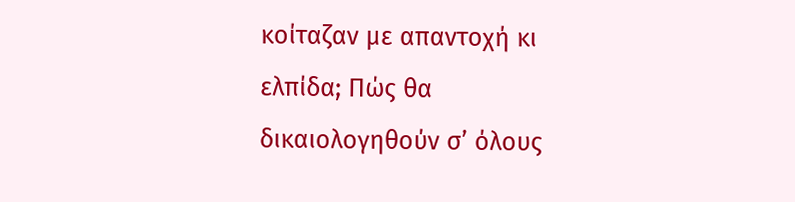κοίταζαν με απαντοχή κι ελπίδα; Πώς θα δικαιολογηθούν σ’ όλους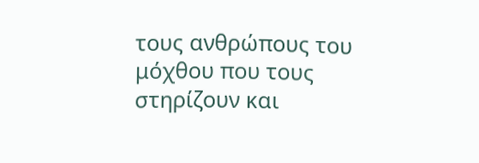τους ανθρώπους του μόχθου που τους στηρίζουν και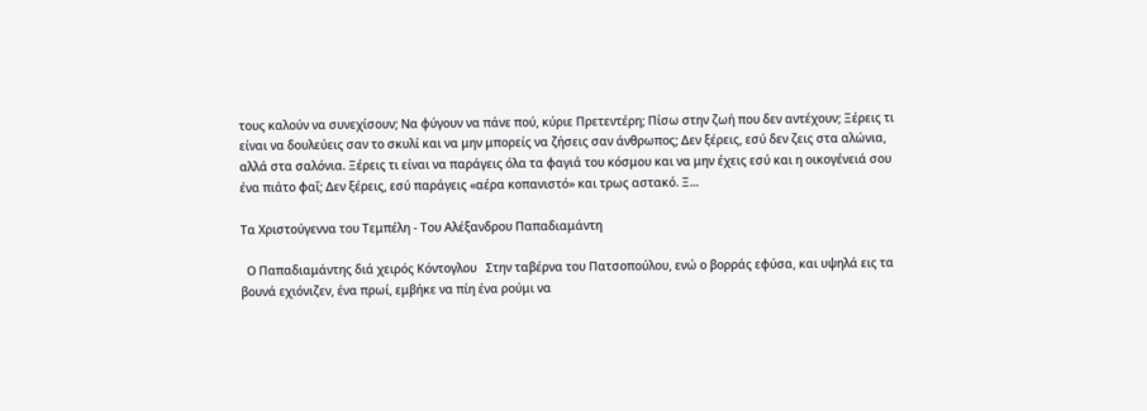τους καλούν να συνεχίσουν; Να φύγουν να πάνε πού, κύριε Πρετεντέρη; Πίσω στην ζωή που δεν αντέχουν; Ξέρεις τι είναι να δουλεύεις σαν το σκυλί και να μην μπορείς να ζήσεις σαν άνθρωπος; Δεν ξέρεις, εσύ δεν ζεις στα αλώνια, αλλά στα σαλόνια. Ξέρεις τι είναι να παράγεις όλα τα φαγιά του κόσμου και να μην έχεις εσύ και η οικογένειά σου ένα πιάτο φαΐ; Δεν ξέρεις, εσύ παράγεις «αέρα κοπανιστό» και τρως αστακό. Ξ...

Τα Χριστούγεννα του Τεμπέλη - Του Αλέξανδρου Παπαδιαμάντη

  Ο Παπαδιαμάντης διά χειρός Κόντογλου   Στην ταβέρνα του Πατσοπούλου, ενώ ο βορράς εφύσα, και υψηλά εις τα βουνά εχιόνιζεν, ένα πρωί, εμβήκε να πίη ένα ρούμι να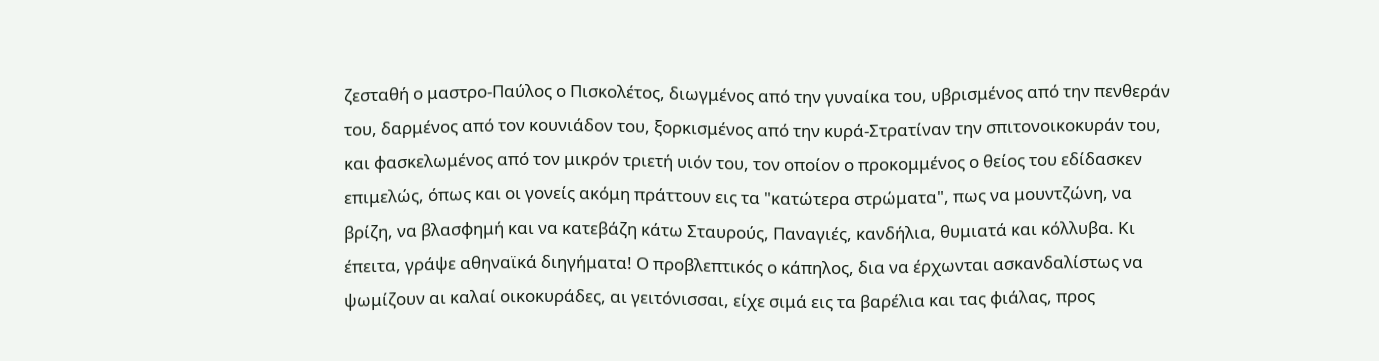ζεσταθή ο μαστρο-Παύλος ο Πισκολέτος, διωγμένος από την γυναίκα του, υβρισμένος από την πενθεράν του, δαρμένος από τον κουνιάδον του, ξορκισμένος από την κυρά-Στρατίναν την σπιτονοικοκυράν του, και φασκελωμένος από τον μικρόν τριετή υιόν του, τον οποίον ο προκομμένος ο θείος του εδίδασκεν επιμελώς, όπως και οι γονείς ακόμη πράττουν εις τα "κατώτερα στρώματα", πως να μουντζώνη, να βρίζη, να βλασφημή και να κατεβάζη κάτω Σταυρούς, Παναγιές, κανδήλια, θυμιατά και κόλλυβα. Κι έπειτα, γράψε αθηναϊκά διηγήματα! Ο προβλεπτικός ο κάπηλος, δια να έρχωνται ασκανδαλίστως να ψωμίζουν αι καλαί οικοκυράδες, αι γειτόνισσαι, είχε σιμά εις τα βαρέλια και τας φιάλας, προς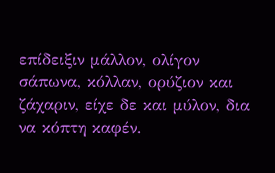επίδειξιν μάλλον, ολίγον σάπωνα, κόλλαν, ορύζιον και ζάχαριν, είχε δε και μύλον, δια να κόπτη καφέν.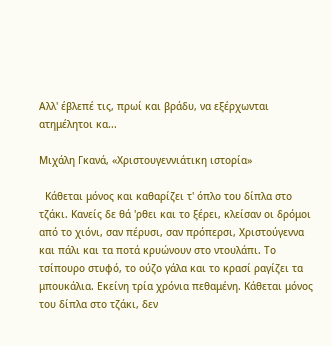Αλλ' έβλεπέ τις, πρωί και βράδυ, να εξέρχωνται ατημέλητοι κα...

Μιχάλη Γκανά, «Χριστουγεννιάτικη ιστορία»

  Κάθεται μόνος και καθαρίζει τ' όπλο του δίπλα στο τζάκι. Κανείς δε θά 'ρθει και το ξέρει, κλείσαν οι δρόμοι από το χιόνι, σαν πέρυσι, σαν πρόπερσι, Χριστούγεννα και πάλι και τα ποτά κρυώνουν στο ντουλάπι. Το τσίπουρο στυφό, το ούζο γάλα και το κρασί ραγίζει τα μπουκάλια. Εκείνη τρία χρόνια πεθαμένη. Κάθεται μόνος του δίπλα στο τζάκι, δεν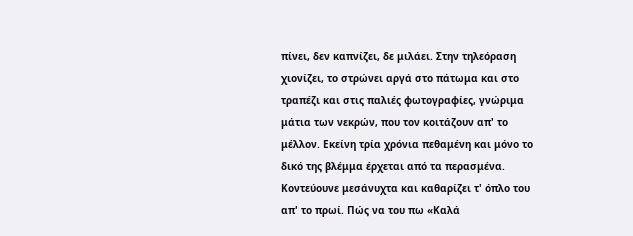πίνει, δεν καπνίζει, δε μιλάει. Στην τηλεόραση χιονίζει, το στρώνει αργά στο πάτωμα και στο τραπέζι και στις παλιές φωτογραφίες, γνώριμα μάτια των νεκρών, που τον κοιτάζουν απ' το μέλλον. Εκείνη τρία χρόνια πεθαμένη και μόνο το δικό της βλέμμα έρχεται από τα περασμένα. Κοντεύουνε μεσάνυχτα και καθαρίζει τ' όπλο του απ' το πρωί. Πώς να του πω «Καλά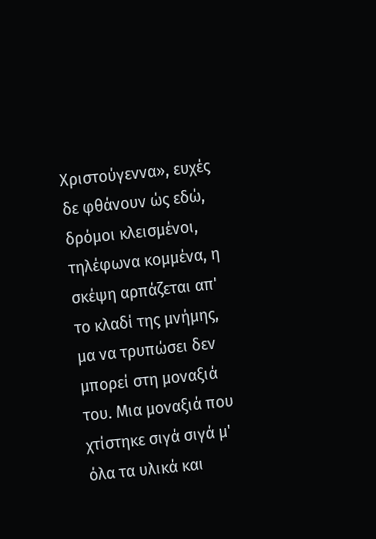Χριστούγεννα», ευχές δε φθάνουν ώς εδώ, δρόμοι κλεισμένοι, τηλέφωνα κομμένα, η σκέψη αρπάζεται απ' το κλαδί της μνήμης, μα να τρυπώσει δεν μπορεί στη μοναξιά του. Μια μοναξιά που χτίστηκε σιγά σιγά μ' όλα τα υλικά και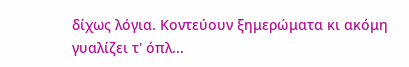δίχως λόγια. Κοντεύουν ξημερώματα κι ακόμη γυαλίζει τ' όπλ...